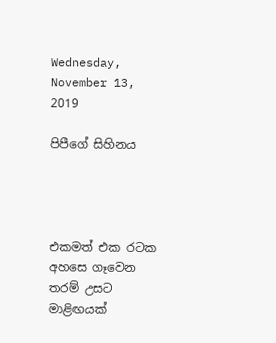Wednesday, November 13, 2019

පිපීගේ සිහිනය




එකමත් එක රටක අහසෙ ගෑවෙන තරම් උසට මාළිඟයක්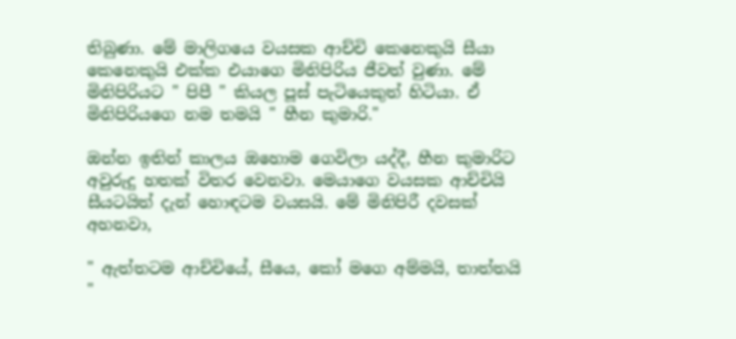තිබුණා. මේ මාලිගයෙ වයසක ආච්චි කෙනෙකුයි සීයා කෙනෙකුයි එක්ක එයාගෙ මිනිපිරිය ජීවත් වුණා. මේ මිනිපිරියට " පිපී " කියල පූස් පැටියෙකුත් හිටියා. ඒ මිනිපිරියගෙ නම තමයි " හීන කුමාරි."

ඔන්න ඉතින් කාලය ඔහොම ගෙවිලා යද්දී, හීන කුමාරිට අවුරුදු හතක් විතර වෙනවා. මෙයාගෙ වයසක ආච්චියි සීයටයිත් දැන් හොඳටම වයසයි. මේ මිනිපිරී දවසක් අහනවා,

" ඇත්තටම ආච්චියේ, සීයෙ, කෝ මගෙ අම්මයි, තාත්තයි "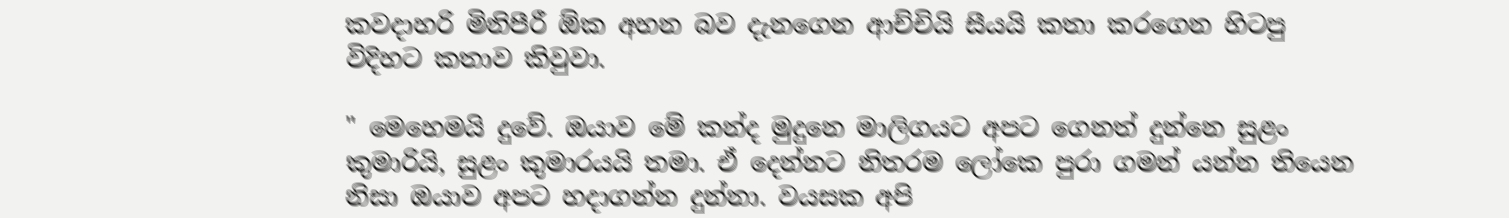කවදාහරි මිනිපීරී ඕක අහන බව දැනගෙන ආච්චියි සීයයි කතා කරගෙන හිටපු විදිහට කතාව කිවුවා.

" මෙහෙමයි දුවේ. ඔයාව මේ කන්ද මුදුනෙ මාලිගයට අපට ගෙනත් දුන්නෙ සුළං කුමාරියි, සුළං කුමාරයයි තමා. ඒ දෙන්නට නිතරම ලෝකෙ පුරා ගමන් යන්න තියෙන නිසා ඔයාව අපට හදාගන්න දුන්නා. වයසක අපි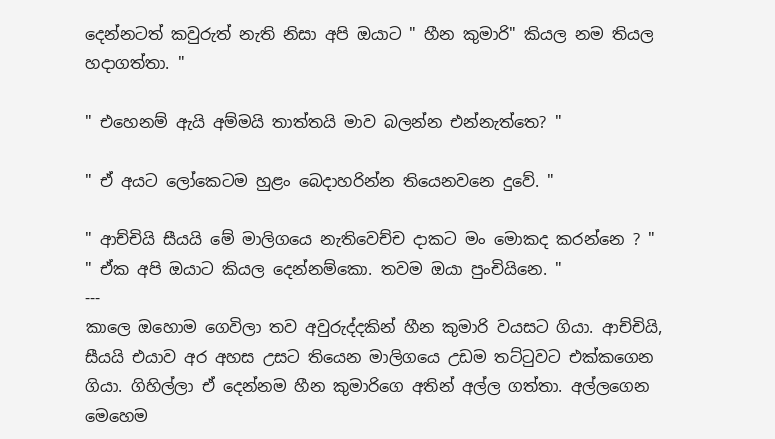දෙන්නටත් කවුරුත් නැති නිසා අපි ඔයාට " හීන කුමාරි" කියල නම තියල හදාගත්තා. "

" එහෙනම් ඇයි අම්මයි තාත්තයි මාව බලන්න එන්නැත්තෙ? "

" ඒ අයට ලෝකෙටම හුළං බෙදාහරින්න තියෙනවනෙ දුවේ. "

" ආච්චියි සීයයි මේ මාලිගයෙ නැතිවෙච්ච දාකට මං මොකද කරන්නෙ ? "
" ඒක අපි ඔයාට කියල දෙන්නම්කො. තවම ඔයා පුංචියිනෙ. "
---
කාලෙ ඔහොම ගෙවිලා තව අවුරුද්දකින් හීන කුමාරි වයසට ගියා. ආච්චියි, සීයයි එයාව අර අහස උසට තියෙන මාලිගයෙ උඩම තට්ටුවට එක්කගෙන ගියා. ගිහිල්ලා ඒ දෙන්නම හීන කුමාරිගෙ අතින් අල්ල ගත්තා. අල්ලගෙන මෙහෙම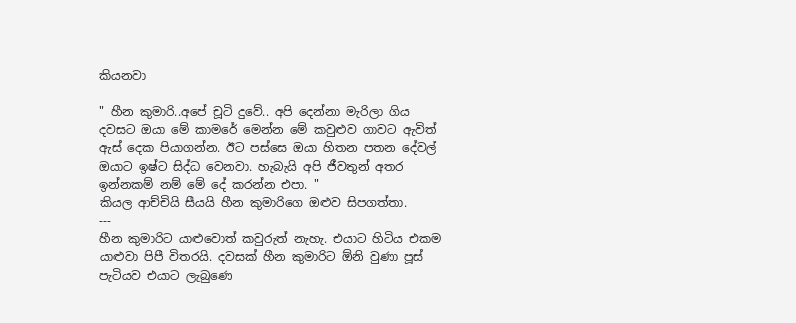කියනවා

" හීන කුමාරි..අපේ චූටි දුවේ.. අපි දෙන්නා මැරිලා ගිය දවසට ඔයා මේ කාමරේ මෙන්න මේ කවුළුව ගාවට ඇවිත් ඇස් දෙක පියාගන්න. ඊට පස්සෙ ඔයා හිතන පතන දේවල් ඔයාට ඉෂ්ට සිද්ධ වෙනවා. හැබැයි අපි ජීවතුන් අතර ඉන්නකම් නම් මේ දේ කරන්න එපා. "
කියල ආච්චියි සීයයි හීන කුමාරිගෙ ඔළුව සිපගත්තා.
---
හීන කුමාරිට යාළුවොත් කවුරුත් නැහැ. එයාට හිටිය එකම යාළුවා පිපී විතරයි. දවසක් හීන කුමාරිට ඕනි වුණා පූස් පැටියව එයාට ලැබුණෙ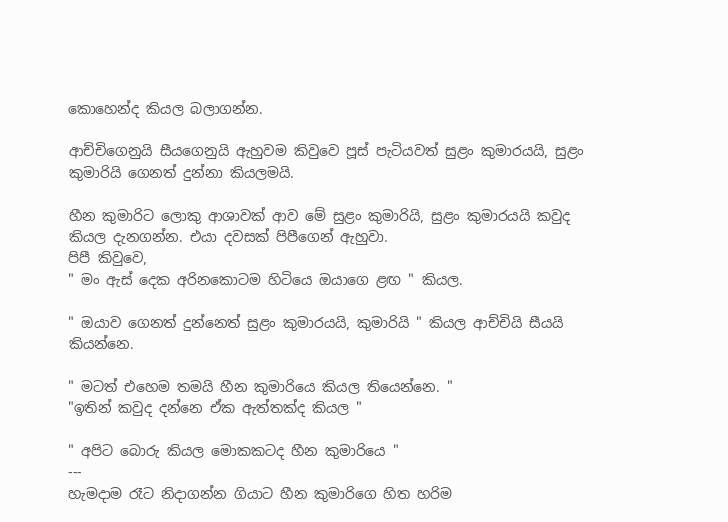කොහෙන්ද කියල බලාගන්න.

ආච්චිගෙනුයි සීයගෙනුයි ඇහුවම කිවුවෙ පූස් පැටියවත් සුළං කුමාරයයි, සුළං කුමාරියි ගෙනත් දුන්නා කියලමයි.

හීන කුමාරිට ලොකු ආශාවක් ආව මේ සුළං කුමාරියි, සුළං කුමාරයයි කවුද කියල දැනගන්න. එයා දවසක් පිපීගෙන් ඇහුවා.
පිපී කිවුවෙ,
" මං ඇස් දෙක අරිනකොටම හිටියෙ ඔයාගෙ ළඟ " කියල.

" ඔයාව ගෙනත් දුන්නෙත් සුළං කුමාරයයි, කුමාරියි " කියල ආච්චියි සීයයි කියන්නෙ.

" මටත් එහෙම තමයි හීන කුමාරියෙ කියල තියෙන්නෙ. "
"ඉතින් කවුද දන්නෙ ඒක ඇත්තක්ද කියල "

" අපිට බොරු කියල මොකකටද හීන කුමාරියෙ "
---
හැමදාම රෑට නිදාගන්න ගියාට හීන කුමාරිගෙ හිත හරිම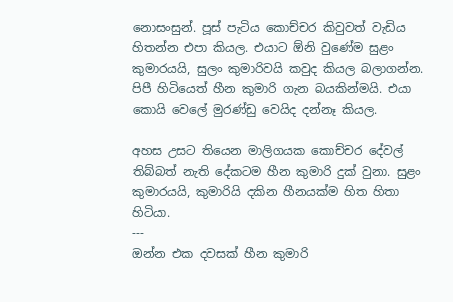නොසංසුන්. පූස් පැටිය කොච්චර කිවුවත් වැඩිය හිතන්න එපා කියල. එයාට ඕනි වුණේම සුළං කුමාරයයි, සුලං කුමාරිවයි කවුද කියල බලාගන්න. පිපී හිටියෙත් හීන කුමාරි ගැන බයකින්මයි. එයා කොයි වෙලේ මුරණ්ඩු වෙයිද දන්නෑ කියල.

අහස උසට තියෙන මාලිගයක කොච්චර දේවල් තිබ්බත් නැති දේකටම හීන කුමාරි දුක් වුනා. සුළං කුමාරයයි, කුමාරියි දකින හීනයක්ම හිත හිතා හිටියා.
---
ඔන්න එක දවසක් හීන කුමාරි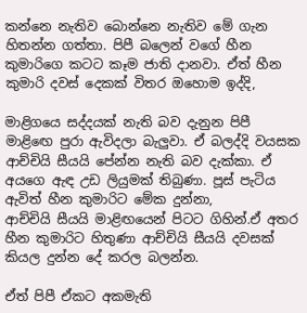කන්නෙ නැතිව බොන්නෙ නැතිව මේ ගැන හිතන්න ගත්තා. පිපී බලෙන් වගේ හීන කුමාරිගෙ කටට කෑම ජාති දානවා. ඒත් හීන කුමාරි දවස් දෙකක් විතර ඔහොම ඉද්දි,

මාළිගයෙ සද්දයක් නැති බව දැනුන පිපී මාළිඟෙ පුරා ඇවිදලා බැලුවා. ඒ බලද්දි වයසක ආච්චියි සීයයි පේන්න නැති බව දැක්කා. ඒ අයගෙ ඇඳ උඩ ලියුමක් තිබුණා. පූස් පැටිය ඇවිත් හීන කුමාරිට මේක දුන්නා,
ආච්චියි සීයයි මාළිඟයෙන් පිටට ගිහින්.ඒ අතර හීන කුමාරිට හිතුණා ආච්චියි සීයයි දවසක් කියල දුන්න දේ කරල බලන්න.

ඒත් පිපී ඒකට අකමැති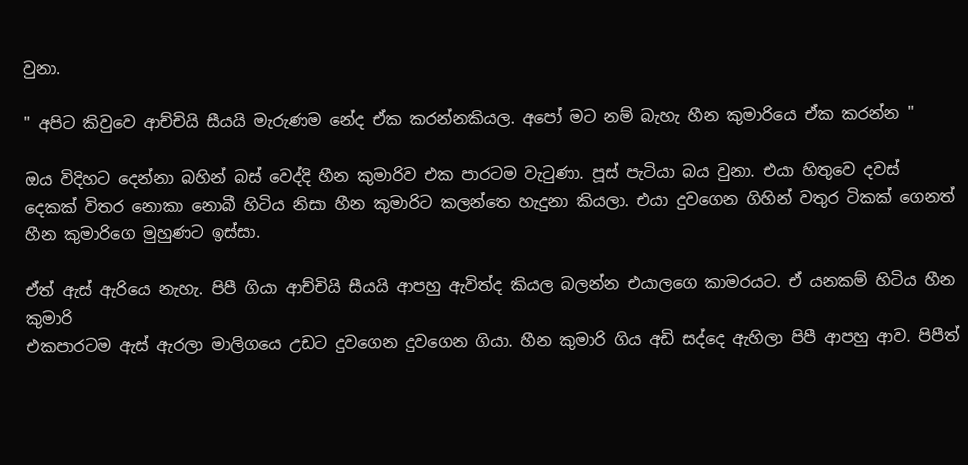වුනා.

" අපිට කිවුවෙ ආච්චියි සීයයි මැරුණම නේද ඒක කරන්නකියල. අපෝ මට නම් බැහැ හීන කුමාරියෙ ඒක කරන්න "

ඔය විදිහට දෙන්නා බහින් බස් වෙද්දි හීන කුමාරිව එක පාරටම වැටුණා. පූස් පැටියා බය වුනා. එයා හිතුවෙ දවස් දෙකක් විතර නොකා නොබී හිටිය නිසා හීන කුමාරිට කලන්තෙ හැදුනා කියලා. එයා දුවගෙන ගිහින් වතුර ටිකක් ගෙනත් හීන කුමාරිගෙ මුහුණට ඉස්සා.

ඒත් ඇස් ඇරියෙ නැහැ. පිපී ගියා ආච්චියි සීයයි ආපහු ඇවිත්ද කියල බලන්න එයාලගෙ කාමරයට. ඒ යනකම් හිටිය හීන කුමාරි
එකපාරටම ඇස් ඇරලා මාලිගයෙ උඩට දුවගෙන දුවගෙන ගියා. හීන කුමාරි ගිය අඩි සද්දෙ ඇහිලා පිපී ආපහු ආව. පිපීත්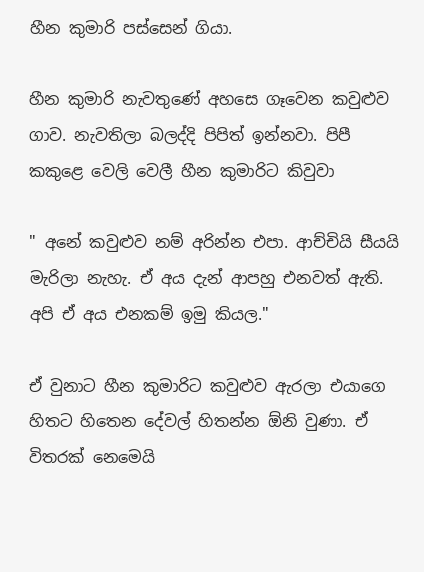හීන කුමාරි පස්සෙන් ගියා.

හීන කුමාරි නැවතුණේ අහසෙ ගෑවෙන කවුළුව ගාව. නැවතිලා බලද්දි පිපිත් ඉන්නවා. පිපී කකුළෙ වෙලි වෙලී හීන කුමාරිට කිවුවා

" අනේ කවුළුව නම් අරින්න එපා. ආච්චියි සීයයි මැරිලා නැහැ. ඒ අය දැන් ආපහු එනවත් ඇති. අපි ඒ අය එනකම් ඉමු කියල."

ඒ වුනාට හීන කුමාරිට කවුළුව ඇරලා එයාගෙ හිතට හිතෙන දේවල් හිතන්න ඕනි වුණා. ඒ විතරක් නෙමෙයි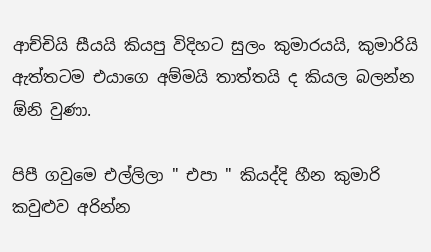ආච්චියි සීයයි කියපු විදිහට සුලං කුමාරයයි, කුමාරියි ඇත්තටම එයාගෙ අම්මයි තාත්තයි ද කියල බලන්න ඕනි වුණා.

පිපී ගවුමෙ එල්ලිලා " එපා " කියද්දි හීන කුමාරි කවුළුව අරින්න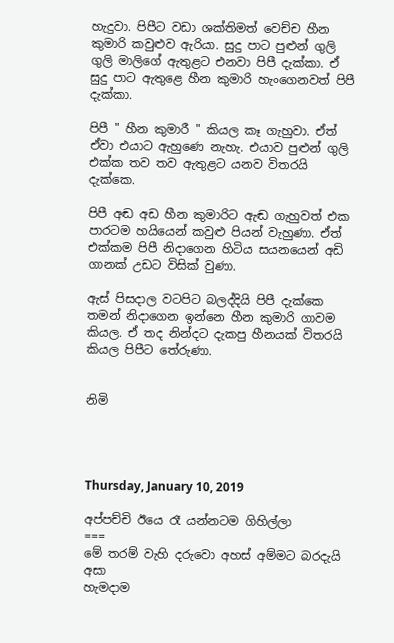හැදුවා. පිපීට වඩා ශක්තිමත් වෙච්ච හීන කුමාරි කවුළුව ඇරියා. සුදු පාට පුළුන් ගුලි ගුලි මාලිගේ ඇතුළට එනවා පිපී දැක්කා. ඒ සුදු පාට ඇතුළෙ හීන කුමාරි හැංගෙනවත් පිපී දැක්කා.

පිපී " හීන කුමාරී " කියල කෑ ගැහුවා. ඒත් ඒවා එයාට ඇහුණෙ නැහැ. එයාව පුළුන් ගුලි එක්ක තව තව ඇතුළට යනව විතරයි දැක්කෙ.

පිපී අඬ අඩ හීන කුමාරිට ඇඬ ගැහුවත් එක පාරටම හයියෙන් කවුළු පියන් වැහුණා. ඒත් එක්කම පිපී නිදාගෙන හිටිය සයනයෙන් අඩි ගානක් උඩට විසික් වුණා.

ඇස් පිසදාල වටපිට බලද්දියි පිපී දැක්කෙ තමන් නිදාගෙන ඉන්නෙ හීන කුමාරි ගාවම කියල. ඒ තද නින්දට දැකපු හීනයක් විතරයි කියල පිපීට තේරුණා.


නිමි




Thursday, January 10, 2019

අප්පච්චි ඊයෙ රෑ යන්නටම ගිහිල්ලා
===
මේ තරම් වැහි දරුවො අහස් අම්මට බරදැයි අසා
හැමදාම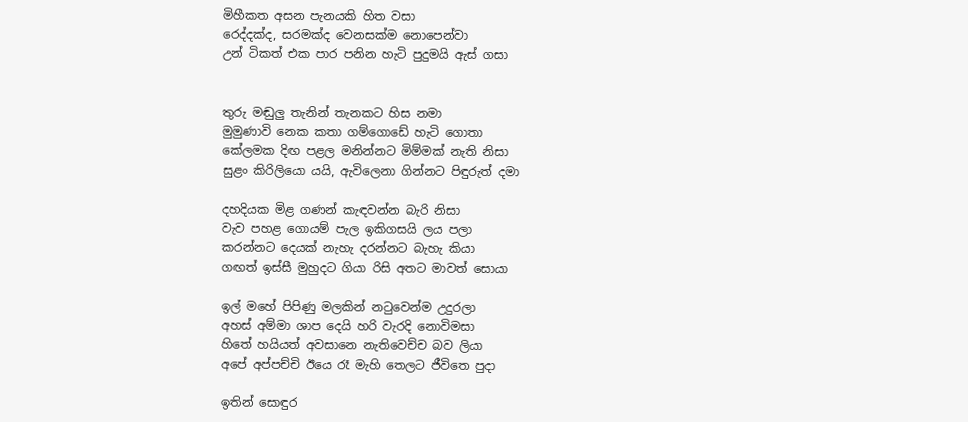මිහීකත අසන පැනයකි හිත වසා
රෙද්දක්ද, සරමක්ද වෙනසක්ම නොපෙන්වා
උන් ටිකත් එක පාර පනින හැටි පුදුමයි ඇස් ගසා


තුරු මඬුලු තැනින් තැනකට හිස නමා
මුමුණාවි නෙක කතා ගම්ගොඩේ හැටි ගොතා
කේලමක දිඟ පළල මනින්නට මිම්මක් නැති නිසා
සුළං කිරිලියො යයි, ඇවිලෙනා ගින්නට පිඳුරුත් දමා

දහදියක මිළ ගණන් කැඳවන්න බැරි නිසා
වැව පහළ ගොයම් පැල ඉකිගසයි ලය පලා
කරන්නට දෙයක් නැහැ දරන්නට බැහැ කියා
ගඟත් ඉස්සී මුහුදට ගියා රිසි අතට මාවත් සොයා

ඉල් මහේ පිපිණු මලකින් නටුවෙන්ම උදුරලා
අහස් අම්මා ශාප දෙයි හරි වැරදි නොවිමසා
හිතේ හයියත් අවසානෙ නැතිවෙච්ච බව ලියා
අපේ අප්පච්චි ඊයෙ රෑ මැහි තෙලට ජීවිතෙ පුදා

ඉතින් සොඳුර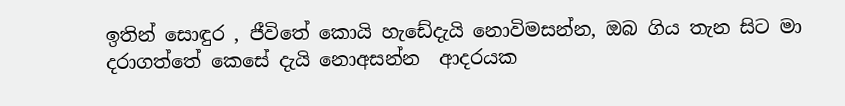ඉතින් සොඳුර , ජීවිතේ කොයි හැඩේදැයි නොවිමසන්න, ඔබ ගිය තැන සිට මා  දරාගත්තේ කෙසේ දැයි නොඅසන්න  ආදරයක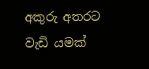අකුරු අතරට වැඩි යමක්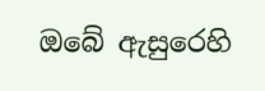ඔබේ ඇසුරෙහි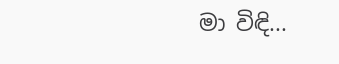මා විඳි...